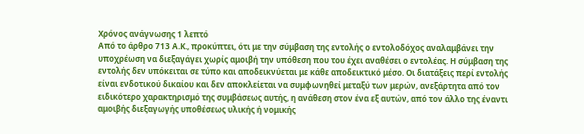Χρόνος ανάγνωσης 1 λεπτό
Από το άρθρο 713 Α.Κ., προκύπτει, ότι με την σύμβαση της εντολής ο εντολοδόχος αναλαμβάνει την υποχρέωση να διεξαγάγει χωρίς αμοιβή την υπόθεση που του έχει αναθέσει ο εντολέας. Η σύμβαση της εντολής δεν υπόκειται σε τύπο και αποδεικνύεται με κάθε αποδεικτικό μέσο. Οι διατάξεις περί εντολής είναι ενδοτικού δικαίου και δεν αποκλείεται να συμφωνηθεί μεταξύ των μερών, ανεξάρτητα από τον ειδικότερο χαρακτηρισμό της συμβάσεως αυτής, η ανάθεση στον ένα εξ αυτών, από τον άλλο της έναντι αμοιβής διεξαγωγής υποθέσεως υλικής ή νομικής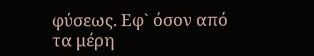φύσεως. Εφ` όσον από τα μέρη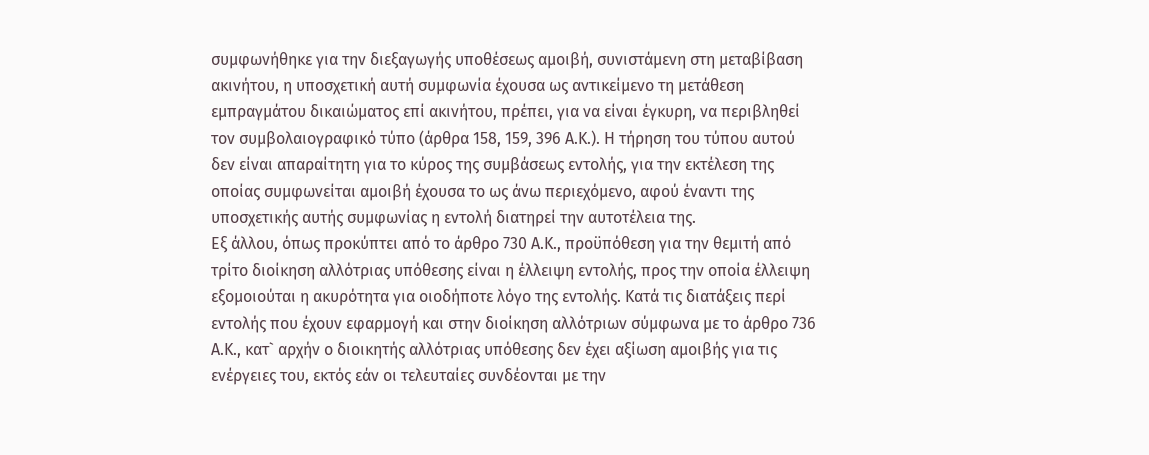συμφωνήθηκε για την διεξαγωγής υποθέσεως αμοιβή, συνιστάμενη στη μεταβίβαση ακινήτου, η υποσχετική αυτή συμφωνία έχουσα ως αντικείμενο τη μετάθεση εμπραγμάτου δικαιώματος επί ακινήτου, πρέπει, για να είναι έγκυρη, να περιβληθεί τον συμβολαιογραφικό τύπο (άρθρα 158, 159, 396 Α.Κ.). Η τήρηση του τύπου αυτού δεν είναι απαραίτητη για το κύρος της συμβάσεως εντολής, για την εκτέλεση της οποίας συμφωνείται αμοιβή έχουσα το ως άνω περιεχόμενο, αφού έναντι της υποσχετικής αυτής συμφωνίας η εντολή διατηρεί την αυτοτέλεια της.
Εξ άλλου, όπως προκύπτει από το άρθρο 730 Α.Κ., προϋπόθεση για την θεμιτή από τρίτο διοίκηση αλλότριας υπόθεσης είναι η έλλειψη εντολής, προς την οποία έλλειψη εξομοιούται η ακυρότητα για οιοδήποτε λόγο της εντολής. Κατά τις διατάξεις περί εντολής που έχουν εφαρμογή και στην διοίκηση αλλότριων σύμφωνα με το άρθρο 736 Α.Κ., κατ` αρχήν ο διοικητής αλλότριας υπόθεσης δεν έχει αξίωση αμοιβής για τις ενέργειες του, εκτός εάν οι τελευταίες συνδέονται με την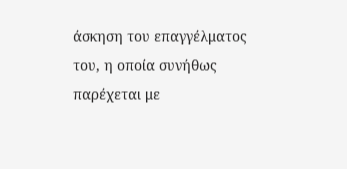άσκηση του επαγγέλματος του, η οποία συνήθως παρέχεται με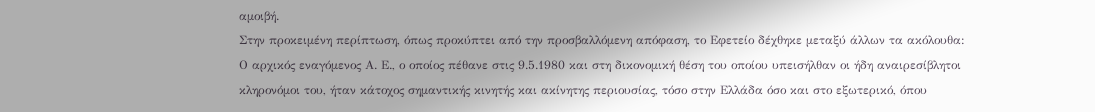αμοιβή.
Στην προκειμένη περίπτωση, όπως προκύπτει από την προσβαλλόμενη απόφαση, το Εφετείο δέχθηκε μεταξύ άλλων τα ακόλουθα: Ο αρχικός εναγόμενος Α. Ε., ο οποίος πέθανε στις 9.5.1980 και στη δικονομική θέση του οποίου υπεισήλθαν οι ήδη αναιρεσίβλητοι κληρονόμοι του, ήταν κάτοχος σημαντικής κινητής και ακίνητης περιουσίας, τόσο στην Ελλάδα όσο και στο εξωτερικό, όπου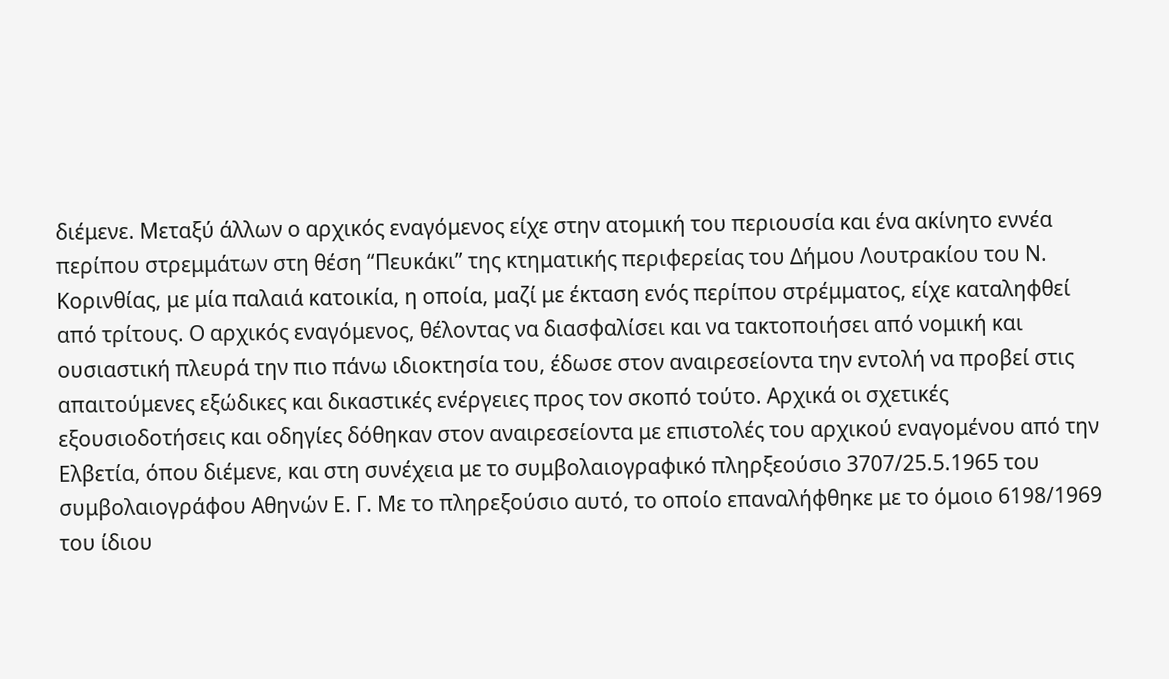διέμενε. Μεταξύ άλλων ο αρχικός εναγόμενος είχε στην ατομική του περιουσία και ένα ακίνητο εννέα περίπου στρεμμάτων στη θέση “Πευκάκι” της κτηματικής περιφερείας του Δήμου Λουτρακίου του Ν. Κορινθίας, με μία παλαιά κατοικία, η οποία, μαζί με έκταση ενός περίπου στρέμματος, είχε καταληφθεί από τρίτους. Ο αρχικός εναγόμενος, θέλοντας να διασφαλίσει και να τακτοποιήσει από νομική και ουσιαστική πλευρά την πιο πάνω ιδιοκτησία του, έδωσε στον αναιρεσείοντα την εντολή να προβεί στις απαιτούμενες εξώδικες και δικαστικές ενέργειες προς τον σκοπό τούτο. Αρχικά οι σχετικές εξουσιοδοτήσεις και οδηγίες δόθηκαν στον αναιρεσείοντα με επιστολές του αρχικού εναγομένου από την Ελβετία, όπου διέμενε, και στη συνέχεια με το συμβολαιογραφικό πληρξεούσιο 3707/25.5.1965 του συμβολαιογράφου Αθηνών Ε. Γ. Με το πληρεξούσιο αυτό, το οποίο επαναλήφθηκε με το όμοιο 6198/1969 του ίδιου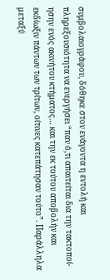συμβολαιογράφου, δόθηκε στον ενάγοντα η εντολή και πληρεξουσιότητα να ενεργήσει “παν ό,τι απαιτείται δια την τακτοποί-ησην ενός ακινήτου κτήματος… και την εκ τούτου αποβολήν και εκδίωξιν πάντων των τρίτων, οίτινες κατεπάτησαν τούτο”. Παράλληλα μεταξύ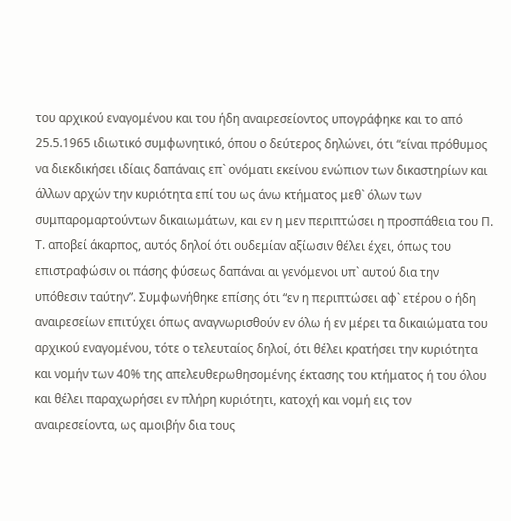του αρχικού εναγομένου και του ήδη αναιρεσείοντος υπογράφηκε και το από 25.5.1965 ιδιωτικό συμφωνητικό, όπου ο δεύτερος δηλώνει, ότι “είναι πρόθυμος να διεκδικήσει ιδίαις δαπάναις επ` ονόματι εκείνου ενώπιον των δικαστηρίων και άλλων αρχών την κυριότητα επί του ως άνω κτήματος μεθ` όλων των συμπαρομαρτούντων δικαιωμάτων, και εν η μεν περιπτώσει η προσπάθεια του Π. Τ. αποβεί άκαρπος, αυτός δηλοί ότι ουδεμίαν αξίωσιν θέλει έχει, όπως του επιστραφώσιν οι πάσης φύσεως δαπάναι αι γενόμενοι υπ` αυτού δια την υπόθεσιν ταύτην”. Συμφωνήθηκε επίσης ότι “εν η περιπτώσει αφ` ετέρου ο ήδη αναιρεσείων επιτύχει όπως αναγνωρισθούν εν όλω ή εν μέρει τα δικαιώματα του αρχικού εναγομένου, τότε ο τελευταίος δηλοί, ότι θέλει κρατήσει την κυριότητα και νομήν των 40% της απελευθερωθησομένης έκτασης του κτήματος ή του όλου και θέλει παραχωρήσει εν πλήρη κυριότητι, κατοχή και νομή εις τον αναιρεσείοντα, ως αμοιβήν δια τους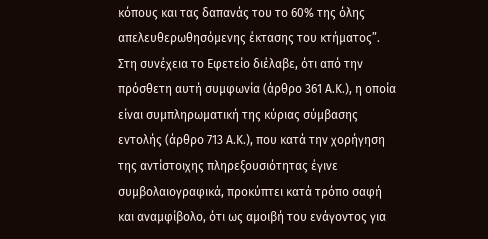κόπους και τας δαπανάς του το 60% της όλης απελευθερωθησόμενης έκτασης του κτήματος”. Στη συνέχεια το Εφετείο διέλαβε, ότι από την πρόσθετη αυτή συμφωνία (άρθρο 361 Α.Κ.), η οποία είναι συμπληρωματική της κύριας σύμβασης εντολής (άρθρο 713 Α.Κ.), που κατά την χορήγηση της αντίστοιχης πληρεξουσιότητας έγινε συμβολαιογραφικά, προκύπτει κατά τρόπο σαφή και αναμφίβολο, ότι ως αμοιβή του ενάγοντος για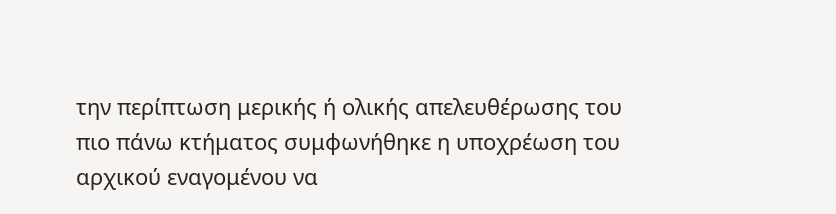την περίπτωση μερικής ή ολικής απελευθέρωσης του πιο πάνω κτήματος συμφωνήθηκε η υποχρέωση του αρχικού εναγομένου να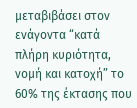μεταβιβάσει στον ενάγοντα “κατά πλήρη κυριότητα, νομή και κατοχή” το 60% της έκτασης που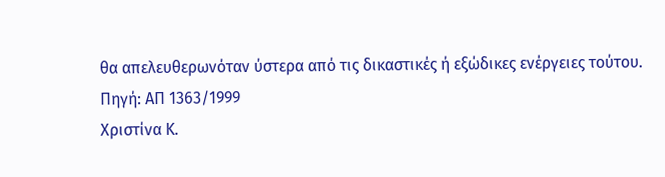θα απελευθερωνόταν ύστερα από τις δικαστικές ή εξώδικες ενέργειες τούτου.
Πηγή: ΑΠ 1363/1999
Χριστίνα Κ.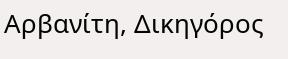Αρβανίτη, Δικηγόρος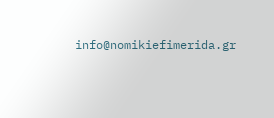info@nomikiefimerida.gr